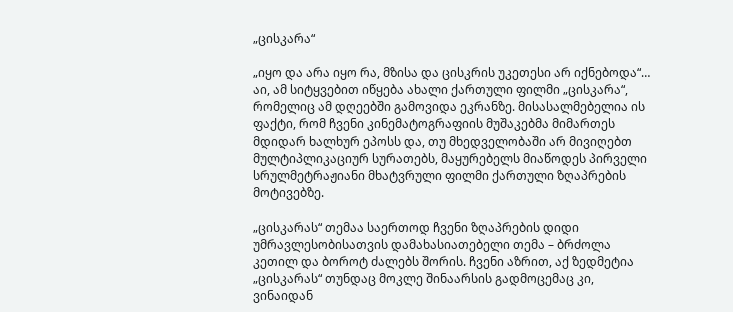„ცისკარა“

„იყო და არა იყო რა, მზისა და ცისკრის უკეთესი არ იქნებოდა“… აი, ამ სიტყვებით იწყება ახალი ქართული ფილმი „ცისკარა“, რომელიც ამ დღეებში გამოვიდა ეკრანზე. მისასალმებელია ის ფაქტი, რომ ჩვენი კინემატოგრაფიის მუშაკებმა მიმართეს მდიდარ ხალხურ ეპოსს და, თუ მხედველობაში არ მივიღებთ მულტიპლიკაციურ სურათებს, მაყურებელს მიაწოდეს პირველი სრულმეტრაჟიანი მხატვრული ფილმი ქართული ზღაპრების მოტივებზე.

„ცისკარას“ თემაა საერთოდ ჩვენი ზღაპრების დიდი უმრავლესობისათვის დამახასიათებელი თემა – ბრძოლა კეთილ და ბოროტ ძალებს შორის. ჩვენი აზრით, აქ ზედმეტია „ცისკარას“ თუნდაც მოკლე შინაარსის გადმოცემაც კი, ვინაიდან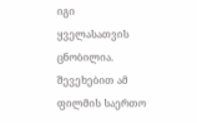იგი ყველასათვის ცნობილია. შევეხებით ამ ფილმის საერთო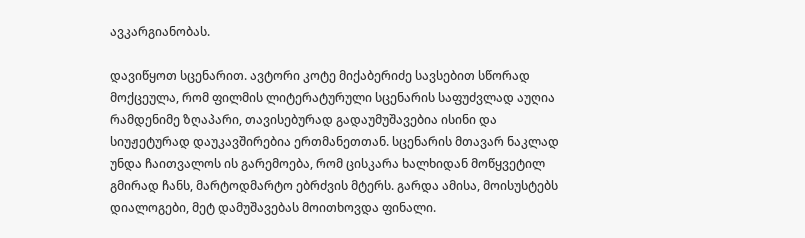ავკარგიანობას.

დავიწყოთ სცენარით. ავტორი კოტე მიქაბერიძე სავსებით სწორად მოქცეულა, რომ ფილმის ლიტერატურული სცენარის საფუძვლად აუღია რამდენიმე ზღაპარი, თავისებურად გადაუმუშავებია ისინი და სიუჟეტურად დაუკავშირებია ერთმანეთთან. სცენარის მთავარ ნაკლად უნდა ჩაითვალოს ის გარემოება, რომ ცისკარა ხალხიდან მოწყვეტილ გმირად ჩანს, მარტოდმარტო ებრძვის მტერს. გარდა ამისა, მოისუსტებს დიალოგები, მეტ დამუშავებას მოითხოვდა ფინალი.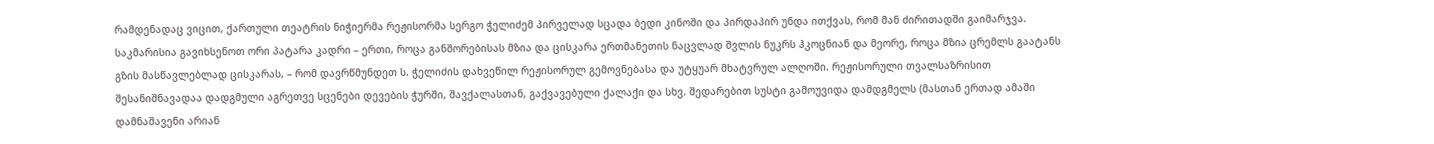რამდენადაც ვიცით, ქართული თეატრის ნიჭიერმა რეჟისორმა სერგო ჭელიძემ პირველად სცადა ბედი კინოში და პირდაპირ უნდა ითქვას, რომ მან ძირითადში გაიმარჯვა. საკმარისია გავიხსენოთ ორი პატარა კადრი – ერთი, როცა განშორებისას მზია და ცისკარა ერთმანეთის ნაცვლად შვლის ნუკრს ჰკოცნიან და მეორე, როცა მზია ცრემლს გაატანს გზის მასწავლებლად ცისკარას, – რომ დავრწმუნდეთ ს. ჭელიძის დახვეწილ რეჟისორულ გემოვნებასა და უტყუარ მხატვრულ ალღოში. რეჟისორული თვალსაზრისით შესანიშნავადაა დადგმული აგრეთვე სცენები დევების ჭურში, შავქალასთან, გაქვავებული ქალაქი და სხვ. შედარებით სუსტი გამოუვიდა დამდგმელს (მასთან ერთად ამაში დამნაშავენი არიან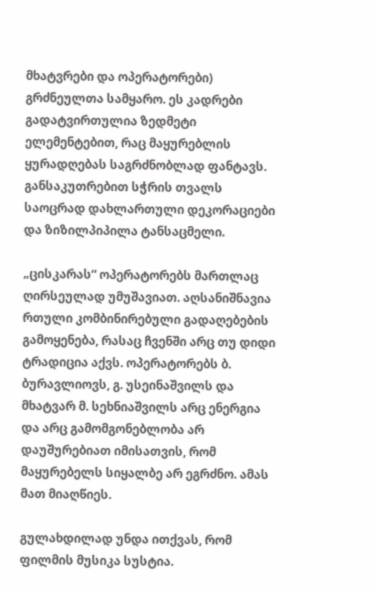მხატვრები და ოპერატორები) გრძნეულთა სამყარო. ეს კადრები გადატვირთულია ზედმეტი ელემენტებით, რაც მაყურებლის ყურადღებას საგრძნობლად ფანტავს. განსაკუთრებით სჭრის თვალს საოცრად დახლართული დეკორაციები და ზიზილპიპილა ტანსაცმელი.

„ცისკარას“ ოპერატორებს მართლაც ღირსეულად უმუშავიათ. აღსანიშნავია რთული კომბინირებული გადაღებების გამოყენება, რასაც ჩვენში არც თუ დიდი ტრადიცია აქვს. ოპერატორებს ბ. ბურავლიოვს, გ. უსეინაშვილს და მხატვარ მ. სეხნიაშვილს არც ენერგია და არც გამომგონებლობა არ დაუშურებიათ იმისათვის, რომ მაყურებელს სიყალბე არ ეგრძნო. ამას მათ მიაღწიეს.

გულახდილად უნდა ითქვას, რომ ფილმის მუსიკა სუსტია.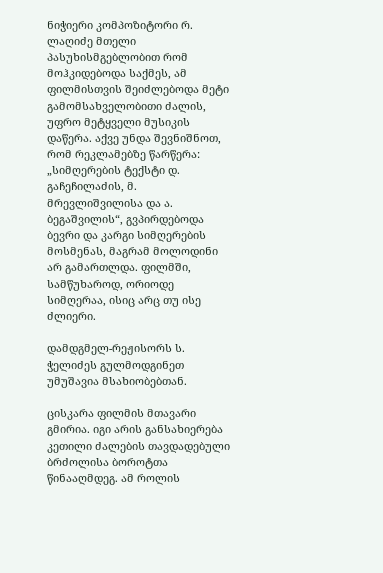ნიჭიერი კომპოზიტორი რ. ლაღიძე მთელი პასუხისმგებლობით რომ მოჰკიდებოდა საქმეს, ამ ფილმისთვის შეიძლებოდა მეტი გამომსახველობითი ძალის, უფრო მეტყველი მუსიკის დაწერა. აქვე უნდა შევნიშნოთ, რომ რეკლამებზე წარწერა: „სიმღერების ტექსტი დ. გაჩეჩილაძის, მ. მრევლიშვილისა და ა. ბეგაშვილის“, გვპირდებოდა ბევრი და კარგი სიმღერების მოსმენას, მაგრამ მოლოდინი არ გამართლდა. ფილმში, სამწუხაროდ, ორიოდე სიმღერაა, ისიც არც თუ ისე ძლიერი.

დამდგმელ-რეჟისორს ს. ჭელიძეს გულმოდგინეთ უმუშავია მსახიობებთან.

ცისკარა ფილმის მთავარი გმირია. იგი არის განსახიერება კეთილი ძალების თავდადებული ბრძოლისა ბოროტთა წინააღმდეგ. ამ როლის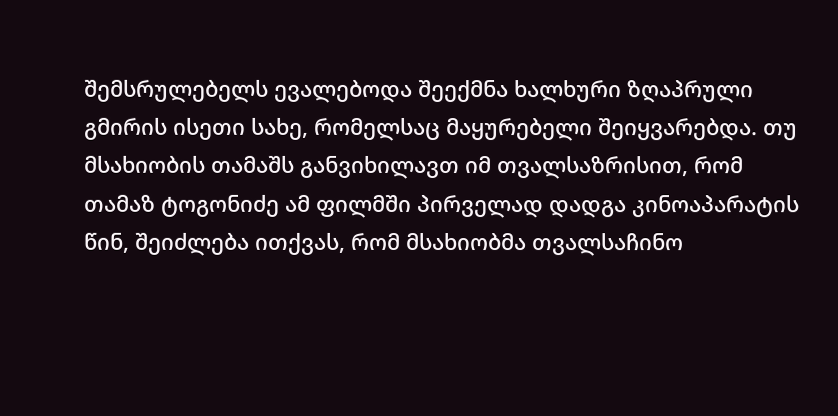შემსრულებელს ევალებოდა შეექმნა ხალხური ზღაპრული გმირის ისეთი სახე, რომელსაც მაყურებელი შეიყვარებდა. თუ მსახიობის თამაშს განვიხილავთ იმ თვალსაზრისით, რომ თამაზ ტოგონიძე ამ ფილმში პირველად დადგა კინოაპარატის წინ, შეიძლება ითქვას, რომ მსახიობმა თვალსაჩინო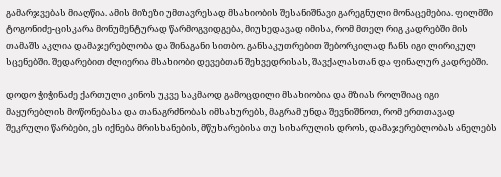გამარჯვებას მიაღწია. ამის მიზეზი უმთავრესად მსახიობის შესანიშნავი გარეგნული მონაცემებია. ფილმში ტოგონიძე-ცისკარა მონუმენტურად წარმოგვიდგება, მიუხედავად იმისა, რომ მთელ რიგ კადრებში მის თამაშს აკლია დამაჯერებლობა და შინაგანი სითბო. განსაკუთრებით შებორკილად ჩანს იგი ლირიკულ სცენებში. შედარებით ძლიერია მსახიობი დევებთან შეხვედრისას, შავქალასთან და ფინალურ კადრებში.

დოდო ჭიჭინაძე ქართული კინოს უკვე საკმაოდ გამოცდილი მსახიობია და მზიას როლშიაც იგი მაყურებლის მოწონებასა და თანაგრძნობას იმსახურებს, მაგრამ უნდა შევნიშნოთ, რომ ერთთავად შეკრული წარბები, ეს იქნება მრისხანების, მწუხარებისა თუ სიხარულის დროს, დამაჯერებლობას ანელებს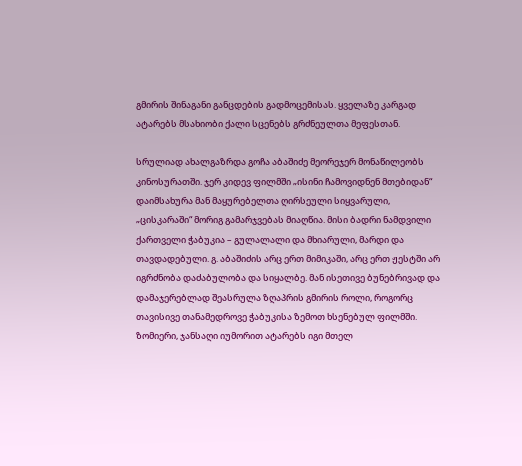გმირის შინაგანი განცდების გადმოცემისას. ყველაზე კარგად ატარებს მსახიობი ქალი სცენებს გრძნეულთა მეფესთან.

სრულიად ახალგაზრდა გოჩა აბაშიძე მეორეჯერ მონაწილეობს კინოსურათში. ჯერ კიდევ ფილმში „ისინი ჩამოვიდნენ მთებიდან“ დაიმსახურა მან მაყურებელთა ღირსეული სიყვარული, „ცისკარაში“ მორიგ გამარჯვებას მიაღწია. მისი ბადრი ნამდვილი ქართველი ჭაბუკია – გულალალი და მხიარული, მარდი და თავდადებული. გ. აბაშიძის არც ერთ მიმიკაში, არც ერთ ჟესტში არ იგრძნობა დაძაბულობა და სიყალბე. მან ისეთივე ბუნებრივად და დამაჯერებლად შეასრულა ზღაპრის გმირის როლი, როგორც თავისივე თანამედროვე ჭაბუკისა ზემოთ ხსენებულ ფილმში. ზომიერი, ჯანსაღი იუმორით ატარებს იგი მთელ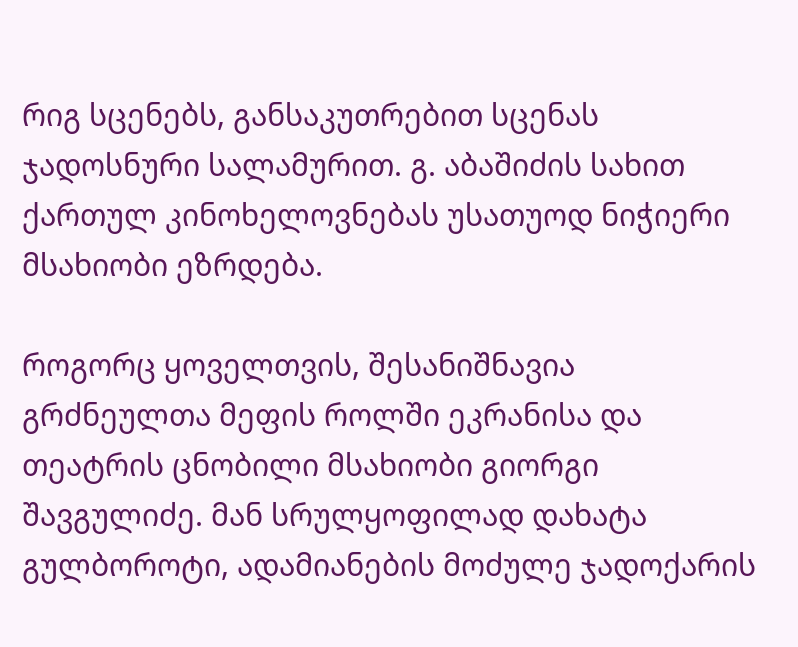რიგ სცენებს, განსაკუთრებით სცენას ჯადოსნური სალამურით. გ. აბაშიძის სახით ქართულ კინოხელოვნებას უსათუოდ ნიჭიერი მსახიობი ეზრდება.

როგორც ყოველთვის, შესანიშნავია გრძნეულთა მეფის როლში ეკრანისა და თეატრის ცნობილი მსახიობი გიორგი შავგულიძე. მან სრულყოფილად დახატა გულბოროტი, ადამიანების მოძულე ჯადოქარის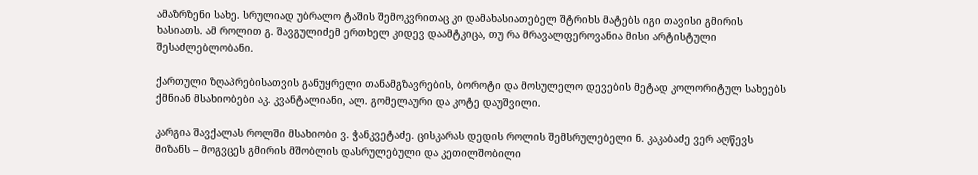ამაზრზენი სახე. სრულიად უბრალო ტაშის შემოკვრითაც კი დამახასიათებელ შტრიხს მატებს იგი თავისი გმირის ხასიათს. ამ როლით გ. შავგულიძემ ერთხელ კიდევ დაამტკიცა, თუ რა მრავალფეროვანია მისი არტისტული შესაძლებლობანი.

ქართული ზღაპრებისათვის განუყრელი თანამგზავრების, ბოროტი და მოსულელო დევების მეტად კოლორიტულ სახეებს ქმნიან მსახიობები აკ. კვანტალიანი, ალ. გომელაური და კოტე დაუშვილი.

კარგია შავქალას როლში მსახიობი ვ. ჭანკვეტაძე. ცისკარას დედის როლის შემსრულებელი ნ. კაკაბაძე ვერ აღწევს მიზანს – მოგვცეს გმირის მშობლის დასრულებული და კეთილშობილი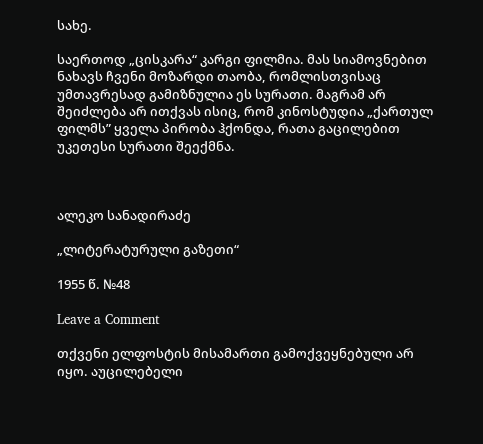სახე.

საერთოდ „ცისკარა“ კარგი ფილმია. მას სიამოვნებით ნახავს ჩვენი მოზარდი თაობა, რომლისთვისაც უმთავრესად გამიზნულია ეს სურათი. მაგრამ არ შეიძლება არ ითქვას ისიც, რომ კინოსტუდია „ქართულ ფილმს” ყველა პირობა ჰქონდა, რათა გაცილებით უკეთესი სურათი შეექმნა.



ალეკო სანადირაძე

„ლიტერატურული გაზეთი“

1955 წ. №48

Leave a Comment

თქვენი ელფოსტის მისამართი გამოქვეყნებული არ იყო. აუცილებელი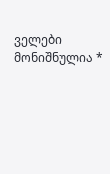ველები მონიშნულია *